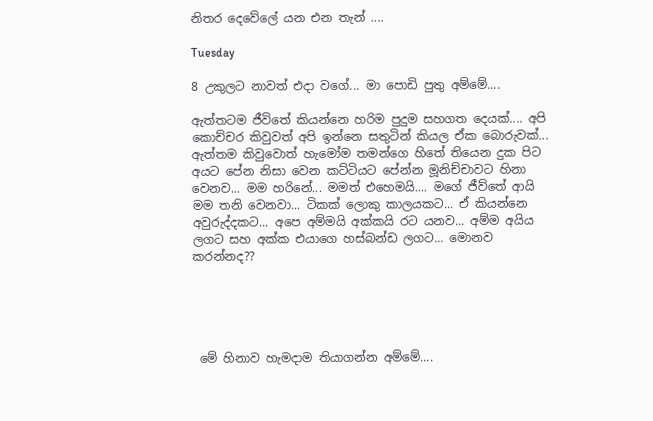නිතර දෙවේලේ යන එන තැන් ....

Tuesday

8 උකුලට නාවත් එදා වගේ... මා පොඩි පුතු අම්මේ....

ඇත්තටම ජීවිතේ කියන්නෙ හරිම පුදුම සහගත දෙයක්.... අපි කොච්චර කිවුවත් අපි ඉන්නෙ සතුටින් කියල ඒක බොරුවක්... ඇත්තම කිවුවොත් හැමෝම තමන්ගෙ හිතේ තියෙන දුක පිට අයට පේන නිසා වෙන කට්ටියට පේන්න මූනිච්චාවට හිනා වෙනව... මම හරිනේ... මමත් එහෙමයි.... මගේ ජීව්තේ ආයි මම තනි වෙනවා... ටිකක් ලොකු කාලයකට... ඒ කියන්නෙ අවුරුද්දකට... අපෙ අම්මයි අක්කයි රට යනව... අම්ම අයිය ලගට සහ අක්ක එයාගෙ හස්බන්ඩ ලගට... මොනව කරන්නද??





 මේ හිනාව හැමදාම තියාගන්න අම්මේ....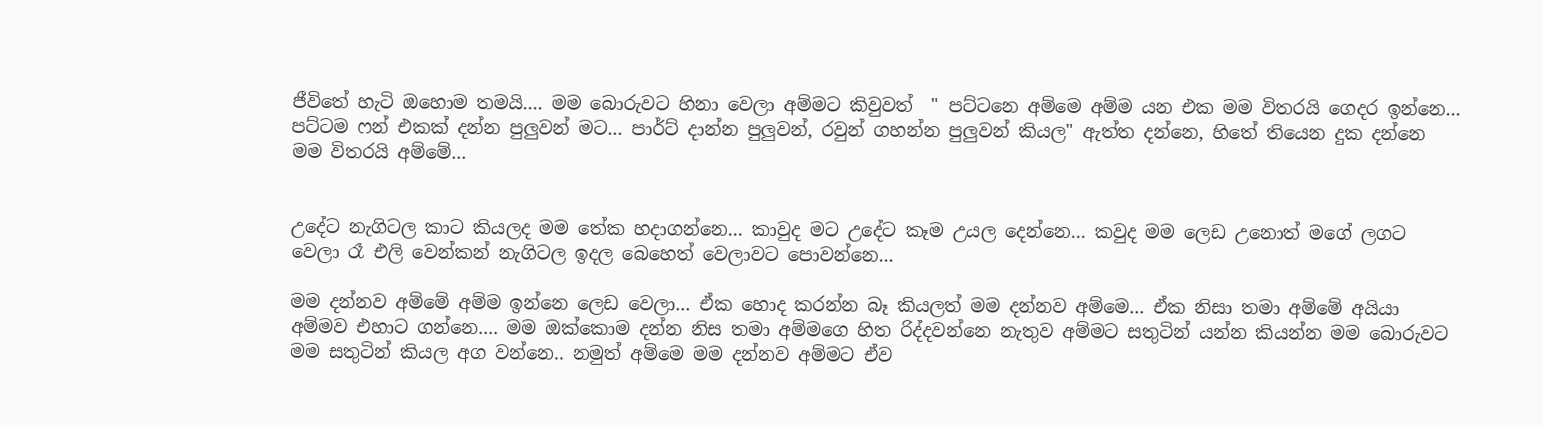ජීවිතේ හැටි ඔහොම තමයි.... මම බොරුවට හිනා වෙලා අම්මට කිවුවත්  " පට්ටනෙ අම්මෙ අම්ම යන එක මම විතරයි ගෙදර ඉන්නෙ... පට්ටම ෆන් එකක් දන්න පුලුවන් මට... පාර්ට් දාන්න පුලුවන්, රවුන් ගහන්න පුලුවන් කියල" ඇත්ත දන්නෙ, හිතේ තියෙන දුක දන්නෙ මම විතරයි අම්මේ...


උදේට නැගිටල කාට කියලද මම තේක හදාගන්නෙ... කාවුද මට උදේට කෑම උයල දෙන්නෙ... කවුද මම ලෙඩ උනොත් මගේ ලගට වෙලා රෑ එලි වෙන්කන් නැගිටල ඉදල බෙහෙත් වෙලාවට පොවන්නෙ...

මම දන්නව අම්මේ අම්ම ඉන්නෙ ලෙඩ වෙලා... ඒක හොද කරන්න බෑ කියලත් මම දන්නව අම්මෙ... ඒක නිසා තමා අම්මේ අයියා අම්මව එහාට ගන්නෙ.... මම ඔක්කොම දන්න නිස තමා අම්මගෙ හිත රිද්දවන්නෙ නැතුව අම්මට සතුටින් යන්න කියන්න මම බොරුවට මම සතුටින් කියල අග වන්නෙ.. නමුත් අම්මෙ මම දන්නව අම්මට ඒව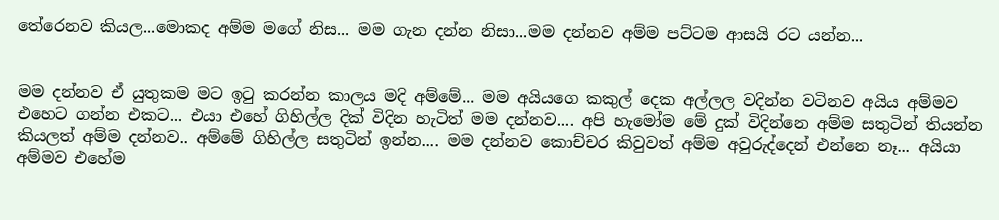තේරෙනව කියල...මොකද අම්ම මගේ නිස... මම ගැන දන්න නිසා...මම දන්නව අම්ම පට්ටම ආසයි රට යන්න...


මම දන්නව ඒ යුතුකම මට ඉටු කරන්න කාලය මදි අම්මේ... මම අයියගෙ කකුල් දෙක අල්ලල වදින්න වටිනව අයිය අම්මව එහෙට ගන්න එකට... එයා එහේ ගිහිල්ල දික් විදින හැටිත් මම දන්නව.... අපි හැමෝම මේ දුක් විදින්නෙ අම්ම සතුටින් තියන්න කියලත් අම්ම දන්නව.. අම්මේ ගිහිල්ල සතුටින් ඉන්න.... මම දන්නව කොච්චර කිවුවත් අම්ම අවුරුද්දෙන් එන්නෙ නෑ... අයියා අම්මව එහේම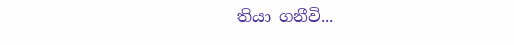තියා ගනීවි...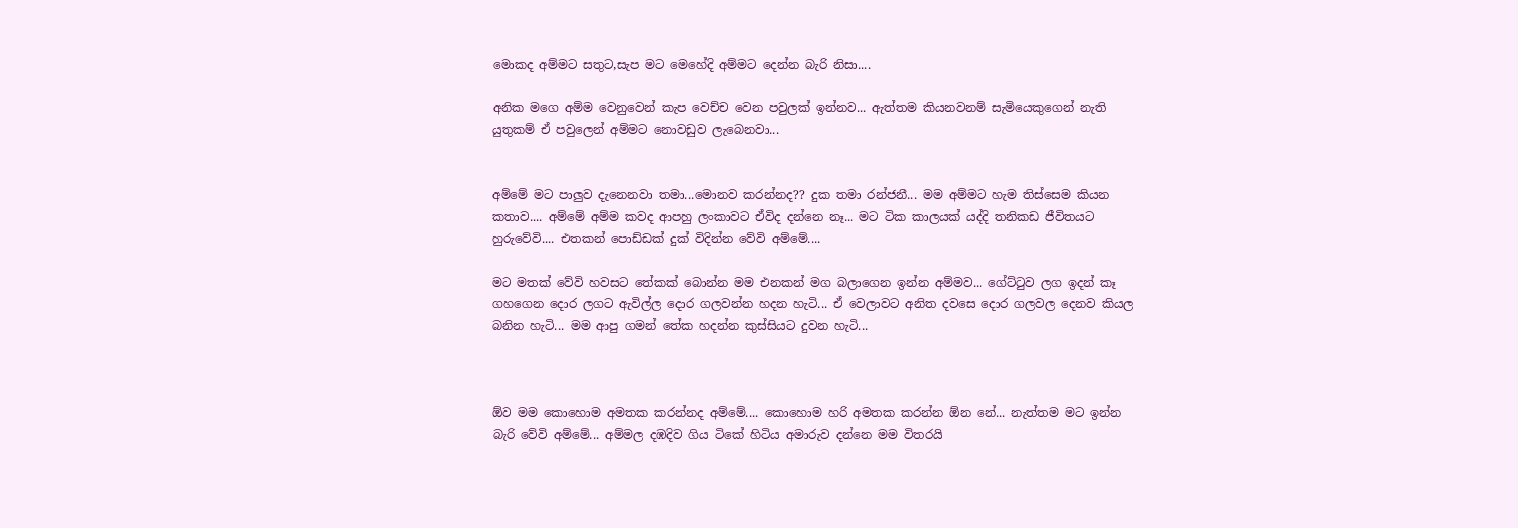මොකද අම්මට සතුට,සැප මට මෙහේදි අම්මට දෙන්න බැරි නිසා....

අනික මගෙ අම්ම වෙනුවෙන් කැප වෙච්ච වෙන පවුලක් ඉන්නව... ඇත්තම කියනවනම් සැමියෙකුගෙන් නැති යුතුකම් ඒ පවුලෙන් අම්මට නොවඩුව ලැබෙනවා...


අම්මේ මට පාලුව දැනෙනවා තමා...මොනව කරන්නද?? දුක තමා රන්ජනී... මම අම්මට හැම තිස්සෙම කියන කතාව.... අම්මේ අම්ම කවද ආපහු ලංකාවට ඒවිද දන්නෙ නෑ... මට ටික කාලයක් යද්දි තනිකඩ ජීවිතයට හුරුවේවි.... එතකන් පොඩ්ඩක් දුක් විදින්න වේවි අම්මේ....

මට මතක් වේවි හවසට තේකක් බොන්න මම එනකන් මග බලාගෙන ඉන්න අම්මව... ගේට්ටුව ලග ඉදන් කෑ ගහගෙන දොර ලගට ඇවිල්ල දොර ගලවන්න හදන හැටි... ඒ වෙලාවට අනිත දවසෙ දොර ගලවල දෙනව කියල බනින හැටි... මම ආපු ගමන් තේක හදන්න කුස්සියට දුවන හැටි...



ඕව මම කොහොම අමතක කරන්නද අම්මේ.... කොහොම හරි අමතක කරන්න ඕන නේ... නැත්තම මට ඉන්න බැරි වේවි අම්මේ... අම්මල දඹදිව ගිය ටිකේ හිටිය අමාරුව දන්නෙ මම විතරයි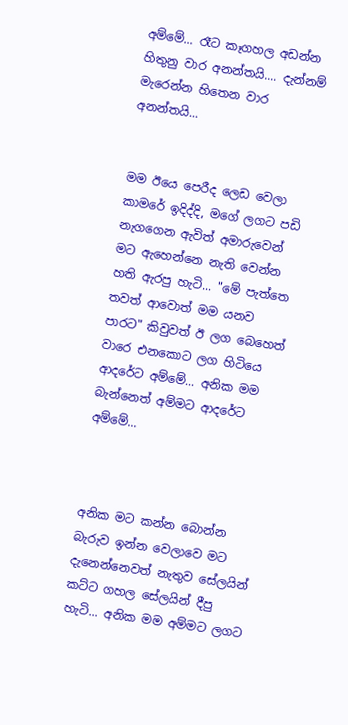අම්මේ... රෑට කෑගහල අඩන්න හිතුනු වාර අනන්තයි.... දැන්නම් මැරෙන්න හිතෙන වාර අනන්තයි...


මම ඊයෙ පෙරීද ලෙඩ වෙලා කාමරේ ඉදිද්දි, මගේ ලගට පඩි නැගගෙන ඇවිත් අමාරුවෙන් මට ඇහෙන්නෙ නැති වෙන්න හති ඇරපු හැටි... "මේ පැත්තෙ තවත් ආවොත් මම යනව පාරට" කිවුවත් ඊ ලග බෙහෙත් වාරෙ එනකොට ලග හිටියෙ ආදරේට අම්මේ... අනික මම බැන්නෙත් අම්මට ආදරේට අම්මේ...



අනික මට කන්න බොන්න බැරුව ඉන්න වෙලාවෙ මට දැනෙන්නෙවත් නැතුව සේලයින් කට්ට ගහල සේලයින් දීපු හැටි... අනික මම අම්මට ලගට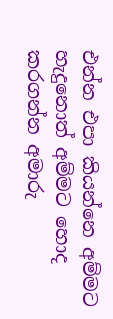එන්න එපා කියන්නෙ අම්මට හැදුනොත් අම්මට හොද කරගන්න අමාරු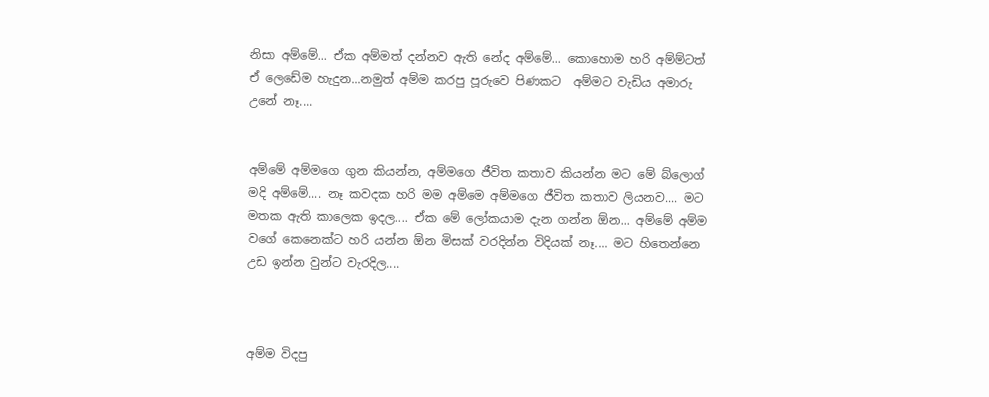නිසා අම්මේ... ඒක අම්මත් දන්නව ඇති නේද අම්මේ... කොහොම හරි අම්ම්ටත් ඒ ලෙඩේම හැදුන...නමුත් අම්ම කරපු පූරුවෙ පිණකට  අම්මට වැඩිය අමාරු උනේ නෑ....


අම්මේ අම්මගෙ ගුන කියන්න, අම්මගෙ ජීවිත කතාව කියන්න මට මේ බ්ලොග් මදි අම්මේ.... නෑ කවදක හරි මම අම්මෙ අම්මගෙ ජීවිත කතාව ලියනව.... මට මතක ඇති කාලෙක ඉදල.... ඒක මේ ලෝකයාම දැන ගන්න ඕන... අම්මේ අම්ම වගේ කෙනෙක්ට හරි යන්න ඕන මිසක් වරදින්න විදියක් නෑ.... මට හිතෙන්නෙ උඩ ඉන්න වුන්ට වැරදිල....



අම්ම විදපු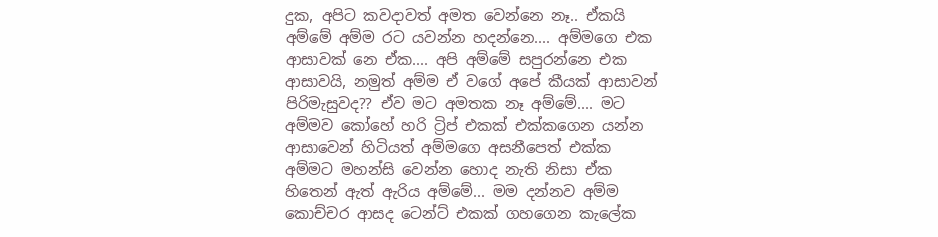දුක, අපිට කවදාවත් අමත වෙන්නෙ නෑ.. ඒකයි අම්මේ අම්ම රට යවන්න හදන්නෙ.... අම්මගෙ එක ආසාවක් නෙ ඒක.... අපි අම්මේ සපුරන්නෙ එක ආසාවයි, නමුත් අම්ම ඒ වගේ අපේ කීයක් ආසාවන් පිරිමැසුවද?? ඒව මට අමතක නෑ අම්මේ.... මට අම්මව කෝහේ හරි ට්‍රිප් එකක් එක්කගෙන යන්න ආසාවෙන් හිටියත් අම්මගෙ අසනීපෙත් එක්ක අම්මට මහන්සි වෙන්න හොද නැති නිසා ඒක හිතෙන් ඇත් ඇරිය අම්මේ... මම දන්නව අම්ම කොච්චර ආසද ටෙන්ට් එකක් ගහගෙන කැලේක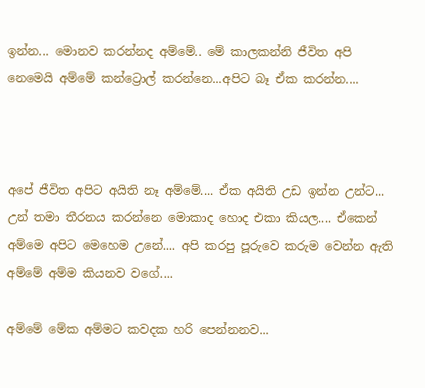ඉන්න... මොනව කරන්නද අම්මේ.. මේ කාලකන්නි ජීවිත අපි නෙමෙයි අම්මේ කන්ට්‍රොල් කරන්නෙ...අපිට බෑ ඒක කරන්න....



අපේ ජීවිත අපිට අයිති නෑ අම්මේ.... ඒක අයිති උඩ ඉන්න උන්ට... උන් තමා තීරනය කරන්නෙ මොකාද හොද එකා කියල.... ඒකෙන් අම්මෙ අපිට මෙහෙම උනේ.... අපි කරපු පූරුවෙ කරුම වෙන්න ඇති අම්මේ අම්ම කියනව වගේ....

අම්මේ මේක අම්මට කවදක හරි පෙන්නනව...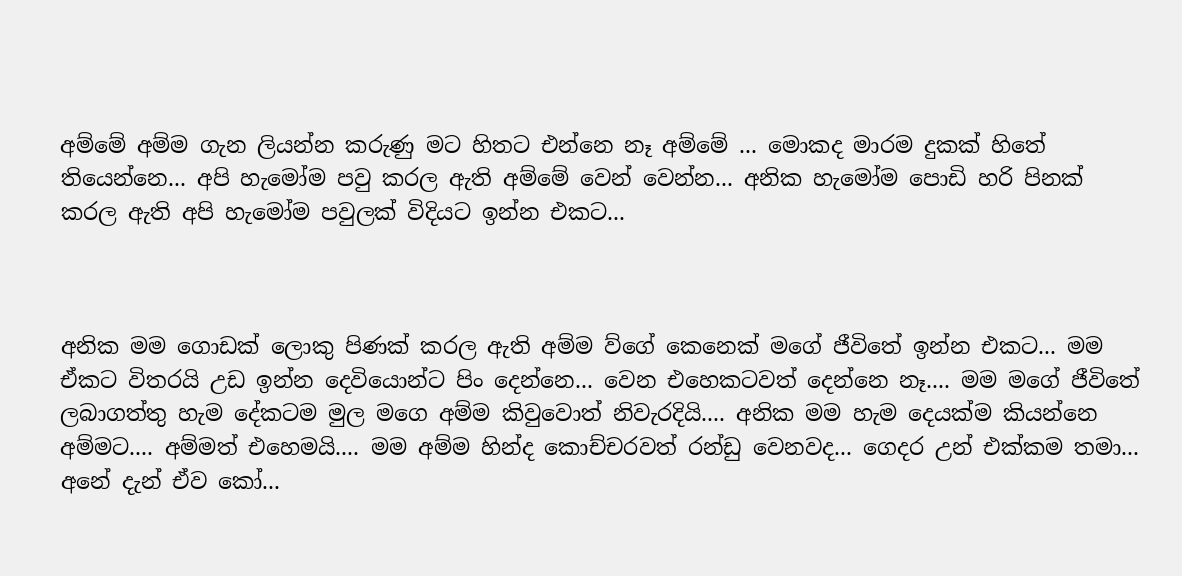අම්මේ අම්ම ගැන ලියන්න කරුණු මට හිතට එන්නෙ නෑ අම්මේ ... මොකද මාරම දුකක් හිතේ තියෙන්නෙ... අපි හැමෝම පවු කරල ඇති අම්මේ වෙන් වෙන්න... අනික හැමෝම පොඩි හරි පිනක් කරල ඇති අපි හැමෝම පවුලක් විදියට ඉන්න එකට...



අනික මම ගොඩක් ලොකු පිණක් කරල ඇති අම්ම ව්ගේ කෙනෙක් මගේ ජීවිතේ ඉන්න එකට... මම ඒකට විතරයි උඩ ඉන්න දෙවියොන්ට පිං දෙන්නෙ... වෙන එහෙකටවත් දෙන්නෙ නෑ.... මම මගේ ජීවිතේ ලබාගත්තු හැම දේකටම මුල මගෙ අම්ම කිවුවොත් නිවැරදියි.... අනික මම හැම දෙයක්ම කියන්නෙ අම්මට.... අම්මත් එහෙමයි.... මම අම්ම හින්ද කොච්චරවත් රන්ඩු වෙනවද... ගෙදර උන් එක්කම තමා... අනේ දැන් ඒව කෝ...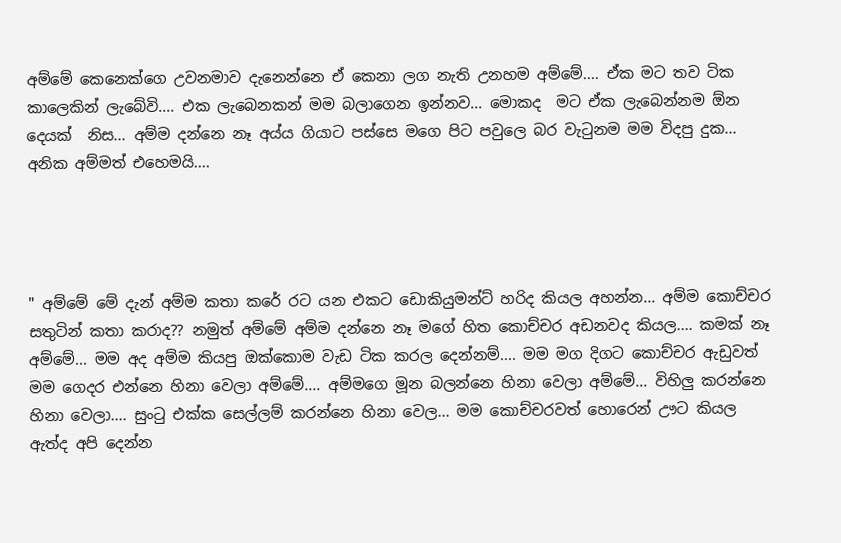අම්මේ කෙනෙක්ගෙ උවනමාව දැනෙන්නෙ ඒ කෙනා ලග නැති උනහම අම්මේ.... ඒක මට තව ටික කාලෙකින් ලැබේවි.... එක ලැබෙනකන් මම බලාගෙන ඉන්නව... මොකද  මට ඒක ලැබෙන්නම ඕන දෙයක්  නිස... අම්ම දන්නෙ නෑ අය්ය ගියාට පස්සෙ මගෙ පිට පවුලෙ බර වැටුනම මම විදපු දුක... අනික අම්මත් එහෙමයි....




" අම්මේ මේ දැන් අම්ම කතා කරේ රට යන එකට ඩොකියුමන්ට් හරිද කියල අහන්න... අම්ම කොච්චර සතුටින් කතා කරාද?? නමුත් අම්මේ අම්ම දන්නෙ නෑ මගේ හිත කොච්චර අඩනවද කියල.... කමක් නෑ අම්මේ... මම අද අම්ම කියපු ඔක්කොම වැඩ ටික කරල දෙන්නම්.... මම මග දිගට කොච්චර ඇඩුවත් මම ගෙදර එන්නෙ හිනා වෙලා අම්මේ.... අම්මගෙ මූන බලන්නෙ හිනා වෙලා අම්මේ... විහිලු කරන්නෙ හිනා වෙලා.... සුංටු එක්ක සෙල්ලම් කරන්නෙ හිනා වෙල... මම කොච්චරවත් හොරෙන් ඌට කියල ඇත්ද අපි දෙන්න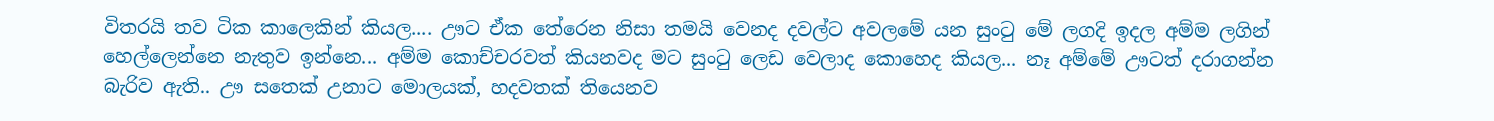විතරයි තව ටික කාලෙකින් කියල.... ඌට ඒක තේරෙන නිසා තමයි වෙනද දවල්ට අවලමේ යන සුංටු මේ ලගදි ඉදල අම්ම ලගින් හෙල්ලෙන්නෙ නැතුව ඉන්නෙ... අම්ම කොච්චරවත් කියනවද මට සුංටු ලෙඩ වෙලාද කොහෙද කියල... නෑ අම්මේ ඌටත් දරාගන්න බැරිව ඇති.. ඌ සතෙක් උනාට මොලයක්, හදවතක් තියෙනව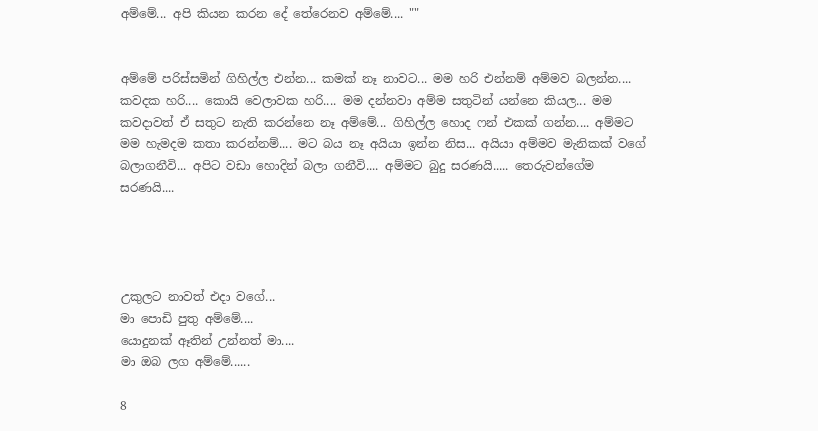අම්මේ... අපි කියන කරන දේ තේරෙනව අම්මේ.... ""


අම්මේ පරිස්සමින් ගිහිල්ල එන්න... කමක් නෑ නාවට... මම හරි එන්නම් අම්මව බලන්න.... කවදක හරි.... කොයි වෙලාවක හරි.... මම දන්නවා අම්ම සතුටින් යන්නෙ කියල... මම කවදාවත් ඒ සතුට නැති කරන්නෙ නෑ අම්මේ... ගිහිල්ල හොද ෆන් එකක් ගන්න.... අම්මට මම හැමදම කතා කරන්නම්.... මට බය නෑ අයියා ඉන්න නිස... අයියා අම්මව මැනිකක් වගේ බලාගනීවි... අපිට වඩා හොදින් බලා ගනීවි.... අම්මට බුදු සරණයි..... තෙරුවන්ගේම සරණයි....




උකුලට නාවත් එදා වගේ...
මා පොඩි පුතු අම්මේ....
යොදුනක් ඈතින් උන්නත් මා....
මා ඔබ ලග අම්මේ......

8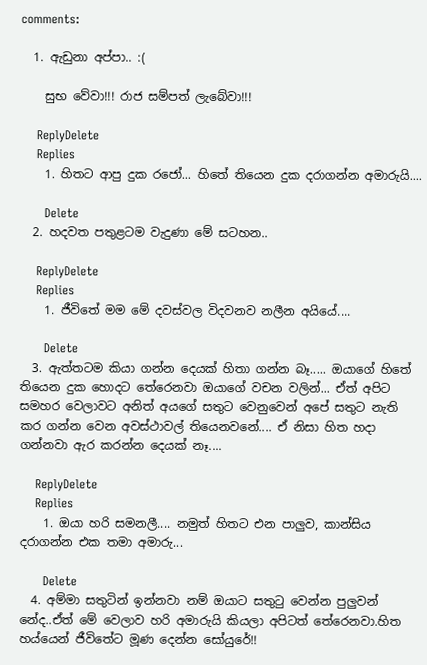comments:

  1. ඇඩුනා අප්පා.. :(

    සුභ වේවා!!! රාජ සම්පත් ලැබේවා!!!

    ReplyDelete
    Replies
    1. හිතට ආපු දුක රජෝ... හිතේ තියෙන දුක දරාගන්න අමාරුයි....

      Delete
  2. හදවත පතුළටම වැදුණා මේ සටහන..

    ReplyDelete
    Replies
    1. ජීවිතේ මම මේ දවස්වල විදවනව නලීන අයියේ....

      Delete
  3. ඇත්තටම කියා ගන්න දෙයක් හිතා ගන්න බෑ..... ඔයාගේ හිතේ තියෙන දුක හොදට තේරෙනවා ඔයාගේ වචන වලින්... ඒත් අපිට සමහර වෙලාවට අනිත් අයගේ සතුට වෙනුවෙන් අපේ සතුට නැති කර ගන්න වෙන අවස්ථාවල් තියෙනවනේ.... ඒ නිසා හිත හදා ගන්නවා ඇර කරන්න දෙයක් නෑ....

    ReplyDelete
    Replies
    1. ඔයා හරි සමනලී.... නමුත් හිතට එන පාලුව, කාන්සිය දරාගන්න එක තමා අමාරු...

      Delete
  4. අම්මා සතුටින් ඉන්නවා නම් ඔයාට සතුටු වෙන්න පුලුවන් නේද..ඒත් මේ වෙලාව හරි අමාරුයි කියලා අපිටත් තේරෙනවා.හිත හය්යෙන් ජීවිතේට මූණ දෙන්න සෝයුරේ!!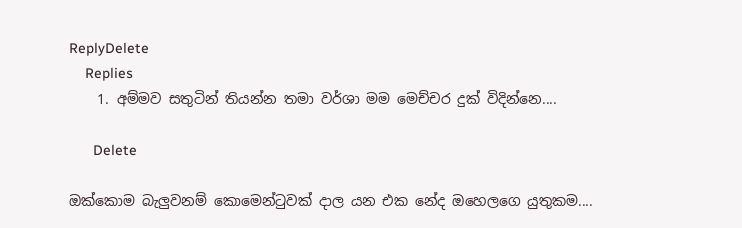ReplyDelete
    Replies
    1. අම්මව සතුටින් තියන්න තමා වර්ශා මම මෙච්චර දුක් විදින්නෙ....

      Delete

ඔක්කොම බැලුවනම් කොමෙන්ටුවක් දාල යන එක නේද ඔහෙලගෙ යුතුකම....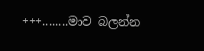+++........මාව බලන්න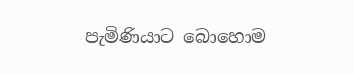පැමිණියාට බොහොම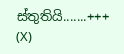ස්තුතියි.......+++
(X)